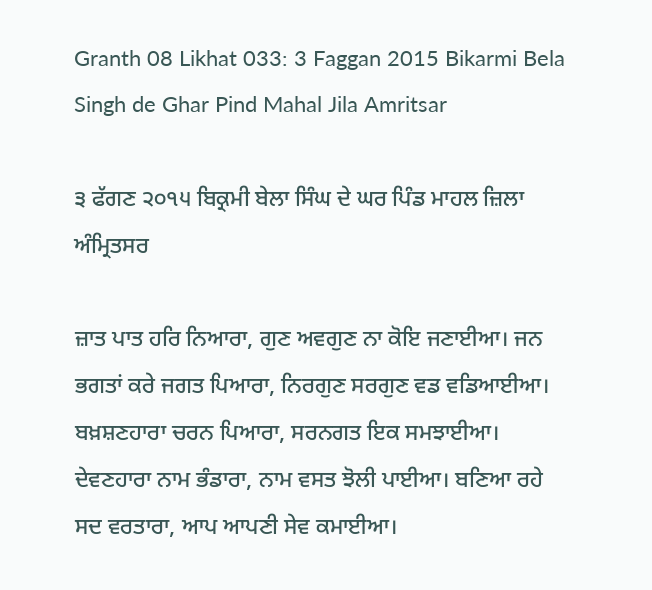Granth 08 Likhat 033: 3 Faggan 2015 Bikarmi Bela Singh de Ghar Pind Mahal Jila Amritsar

੩ ਫੱਗਣ ੨੦੧੫ ਬਿਕ੍ਰਮੀ ਬੇਲਾ ਸਿੰਘ ਦੇ ਘਰ ਪਿੰਡ ਮਾਹਲ ਜ਼ਿਲਾ ਅੰਮ੍ਰਿਤਸਰ

ਜ਼ਾਤ ਪਾਤ ਹਰਿ ਨਿਆਰਾ, ਗੁਣ ਅਵਗੁਣ ਨਾ ਕੋਇ ਜਣਾਈਆ। ਜਨ ਭਗਤਾਂ ਕਰੇ ਜਗਤ ਪਿਆਰਾ, ਨਿਰਗੁਣ ਸਰਗੁਣ ਵਡ ਵਡਿਆਈਆ। ਬਖ਼ਸ਼ਣਹਾਰਾ ਚਰਨ ਪਿਆਰਾ, ਸਰਨਗਤ ਇਕ ਸਮਝਾਈਆ। ਦੇਵਣਹਾਰਾ ਨਾਮ ਭੰਡਾਰਾ, ਨਾਮ ਵਸਤ ਝੋਲੀ ਪਾਈਆ। ਬਣਿਆ ਰਹੇ ਸਦ ਵਰਤਾਰਾ, ਆਪ ਆਪਣੀ ਸੇਵ ਕਮਾਈਆ।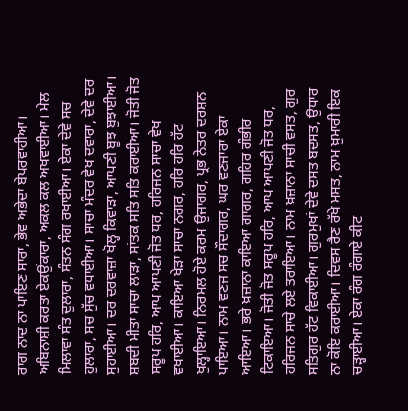ਰਾਗ ਨਾਦ ਨਾ ਪਾਇਣ ਸਾਰਾ, ਭੇਵ ਅਭੇਦਾ ਬੇਪਰਵਾਹੀਆ। ਅਬਿਨਾਸ਼ੀ ਕਰਤਾ ਏਕਉਂਕਾਰਾ, ਅਕਲ ਕਲ ਅਖਵਾਈਆ। ਮੇਲ ਮਿਲਾਵਾ ਸੰਤ ਦੁਲਾਰਾ, ਸੰਤਨ ਸੰਗ ਰਖਾਈਆ। ਏਕਾ ਦੇਵੇ ਸਚ ਹੁਲਾਰਾ, ਸਚ ਸੁੱਚ ਵਧਾਈਆ। ਸਾਚਾ ਮੰਦਰ ਵੇਖ ਦਵਾਰਾ, ਦੇਵੇ ਦਰ ਸੁਹਾਈਆ। ਦਰ ਦਰਵਾਜ਼ਾ ਖੋਲ੍ਹ ਕਿਵਾੜਾ, ਆਪਣੀ ਬੂਝ ਬੁਝਾਈਆ। ਸ਼ਬਦੀ ਮੀਤਾ ਸਾਚਾ ਲਾੜਾ, ਸਾਂਤਕ ਸਤਿ ਸਤਿ ਕਰਾਈਆ। ਜੋਤੀ ਜੋਤ ਸਰੂਪ ਹਰਿ, ਆਪ ਆਪਣੀ ਜੋਤ ਧਰ, ਹਰਿਜਨ ਸਾਚਾ ਵੇਖ ਵਖਾਈਆ। ਕਾਇਆ ਖੇੜਾ ਸਾਚਾ ਨਗਰ, ਹਰਿ ਹਰਿ ਹੱਟ ਖੁਲ੍ਹਾਇਆ। ਨਿਰਮਲ ਹੋਏ ਕਰਮ ਉਜਾਗਰ, ਪ੍ਰਭ ਨੇਤਰ ਦਰਸ਼ਨ ਪਾਇਆ। ਨਾਮ ਵਣਜ ਸਚ ਸੌਦਾਗਰ, ਘਰ ਵਣਜਾਰਾ ਏਕਾ ਆਇਆ। ਭਰੇ ਖ਼ਜ਼ਾਨਾ ਕਾਇਆ ਗਾਗਰ, ਗਹਿਰ ਗੰਭੀਰ ਟਿਕਾਇਆ। ਜੋਤੀ ਜੋਤ ਸਰੂਪ ਹਰਿ, ਆਪ ਆਪਣੀ ਜੋਤ ਧਰ, ਹਰਿਜਨ ਸਾਚੇ ਲਏ ਤਰਾਇਆ। ਨਾਮ ਖ਼ਜ਼ਾਨਾ ਸਾਚੀ ਵਸਤ, ਗੁਰ ਸਤਿਗੁਰ ਹੱਟ ਵਿਕਾਈਆ। ਗੁਰਮੁਖਾਂ ਦੇਵੇ ਦਸਤ ਬਦਸਤ, ਉਧਾਰ ਨਾ ਕੋਇ ਕਰਾਈਆ। ਦਿਵਸ ਰੈਣ ਰੱਖੇ ਮਸਤ, ਨਾਮ ਖ਼ੁਮਾਰੀ ਇਕ ਚੜ੍ਹਾਈਆ। ਏਕਾ ਰੰਗ ਰੰਗਾਏ ਕੀਟ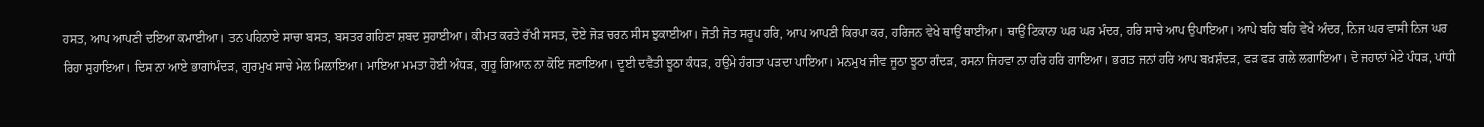ਹਸਤ, ਆਪ ਆਪਣੀ ਦਇਆ ਕਮਾਈਆ। ਤਨ ਪਹਿਨਾਏ ਸਾਚਾ ਬਸਤ, ਬਸਤਰ ਗਹਿਣਾ ਸ਼ਬਦ ਸੁਹਾਈਆ। ਕੀਮਤ ਕਰਤੇ ਰੱਖੀ ਸਸਤ, ਦੋਏ ਜੋੜ ਚਰਨ ਸੀਸ ਝੁਕਾਈਆ। ਜੋਤੀ ਜੋਤ ਸਰੂਪ ਹਰਿ, ਆਪ ਆਪਣੀ ਕਿਰਪਾ ਕਰ, ਹਰਿਜਨ ਵੇਖੇ ਥਾਉਂ ਥਾਈਂਆ। ਥਾਉਂ ਟਿਕਾਨਾ ਘਰ ਘਰ ਮੰਦਰ, ਹਰਿ ਸਾਚੇ ਆਪ ਉਪਾਇਆ। ਆਪੇ ਬਹਿ ਬਹਿ ਵੇਖੇ ਅੰਦਰ, ਨਿਜ ਘਰ ਵਾਸੀ ਨਿਜ ਘਰ ਰਿਹਾ ਸੁਹਾਇਆ। ਦਿਸ ਨਾ ਆਏ ਭਾਗਾਂਮੰਦੜ, ਗੁਰਮੁਖ ਸਾਚੇ ਮੇਲ ਮਿਲਾਇਆ। ਮਾਇਆ ਮਮਤਾ ਹੋਈ ਅੰਧੜ, ਗੁਰੂ ਗਿਆਨ ਨਾ ਕੋਇ ਜਣਾਇਆ। ਦੂਈ ਦਵੈਤੀ ਝੂਠਾ ਕੰਧੜ, ਹਉਮੇ ਹੰਗਤਾ ਪੜਦਾ ਪਾਇਆ। ਮਨਮੁਖ ਜੀਵ ਜੂਠਾ ਝੂਠਾ ਗੰਦੜ, ਰਸਨਾ ਜਿਹਵਾ ਨਾ ਹਰਿ ਹਰਿ ਗਾਇਆ। ਭਗਤ ਜਨਾਂ ਹਰਿ ਆਪ ਬਖ਼ਸ਼ੰਦੜ, ਫੜ ਫੜ ਗਲੇ ਲਗਾਇਆ। ਦੋ ਜਹਾਨਾਂ ਮੇਟੇ ਪੰਧੜ, ਪਾਂਧੀ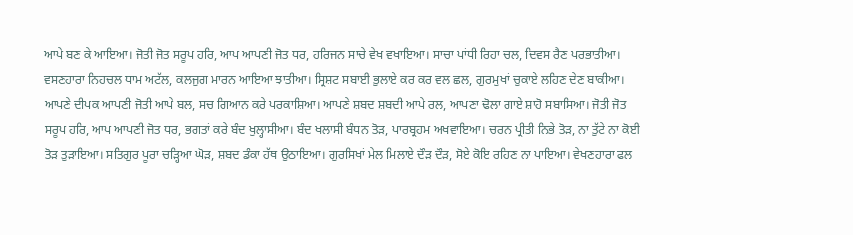ਆਪੇ ਬਣ ਕੇ ਆਇਆ। ਜੋਤੀ ਜੋਤ ਸਰੂਪ ਹਰਿ, ਆਪ ਆਪਣੀ ਜੋਤ ਧਰ, ਹਰਿਜਨ ਸਾਚੇ ਵੇਖ ਵਖਾਇਆ। ਸਾਚਾ ਪਾਂਧੀ ਰਿਹਾ ਚਲ, ਦਿਵਸ ਰੈਣ ਪਰਭਾਤੀਆ। ਵਸਣਹਾਰਾ ਨਿਹਚਲ ਧਾਮ ਅਟੱਲ, ਕਲਜੁਗ ਮਾਰਨ ਆਇਆ ਝਾਤੀਆ। ਸ੍ਰਿਸ਼ਟ ਸਬਾਈ ਭੁਲਾਏ ਕਰ ਕਰ ਵਲ ਛਲ, ਗੁਰਮੁਖਾਂ ਚੁਕਾਏ ਲਹਿਣ ਦੇਣ ਬਾਕੀਆ। ਆਪਣੇ ਦੀਪਕ ਆਪਣੀ ਜੋਤੀ ਆਪੇ ਬਲ, ਸਚ ਗਿਆਨ ਕਰੇ ਪਰਕਾਸ਼ਿਆ। ਆਪਣੇ ਸ਼ਬਦ ਸ਼ਬਦੀ ਆਪੇ ਰਲ, ਆਪਣਾ ਢੋਲਾ ਗਾਏ ਸ਼ਾਹੋ ਸਬਾਸਿਆ। ਜੋਤੀ ਜੋਤ ਸਰੂਪ ਹਰਿ, ਆਪ ਆਪਣੀ ਜੋਤ ਧਰ, ਭਗਤਾਂ ਕਰੇ ਬੰਦ ਖੁਲ੍ਹਾਸੀਆ। ਬੰਦ ਖਲਾਸੀ ਬੰਧਨ ਤੋੜ, ਪਾਰਬ੍ਰਹਮ ਅਖਵਾਇਆ। ਚਰਨ ਪ੍ਰੀਤੀ ਨਿਭੇ ਤੋੜ, ਨਾ ਤੁੱਟੇ ਨਾ ਕੋਈ ਤੋੜ ਤੁੜਾਇਆ। ਸਤਿਗੁਰ ਪੂਰਾ ਚੜ੍ਹਿਆ ਘੋੜ, ਸ਼ਬਦ ਡੰਕਾ ਹੱਥ ਉਠਾਇਆ। ਗੁਰਸਿਖਾਂ ਮੇਲ ਮਿਲਾਏ ਦੌੜ ਦੌੜ, ਸੋਏ ਕੋਇ ਰਹਿਣ ਨਾ ਪਾਇਆ। ਵੇਖਣਹਾਰਾ ਫਲ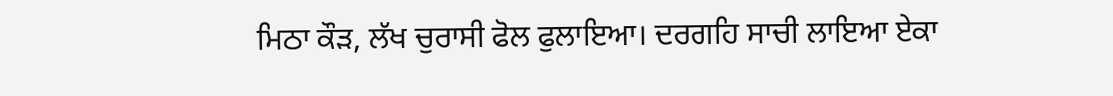ਮਿਠਾ ਕੌੜ, ਲੱਖ ਚੁਰਾਸੀ ਫੋਲ ਫੁਲਾਇਆ। ਦਰਗਹਿ ਸਾਚੀ ਲਾਇਆ ਏਕਾ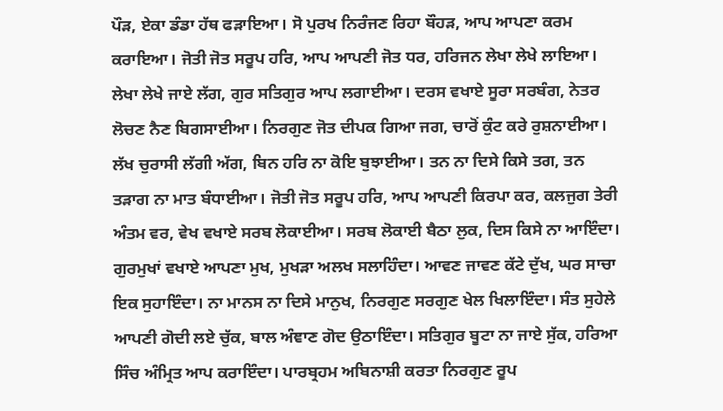ਪੌੜ, ਏਕਾ ਡੰਡਾ ਹੱਥ ਫੜਾਇਆ। ਸੋ ਪੁਰਖ ਨਿਰੰਜਣ ਰਿਹਾ ਬੌਹੜ, ਆਪ ਆਪਣਾ ਕਰਮ ਕਰਾਇਆ। ਜੋਤੀ ਜੋਤ ਸਰੂਪ ਹਰਿ, ਆਪ ਆਪਣੀ ਜੋਤ ਧਰ, ਹਰਿਜਨ ਲੇਖਾ ਲੇਖੇ ਲਾਇਆ। ਲੇਖਾ ਲੇਖੇ ਜਾਏ ਲੱਗ, ਗੁਰ ਸਤਿਗੁਰ ਆਪ ਲਗਾਈਆ। ਦਰਸ ਵਖਾਏ ਸੂਰਾ ਸਰਬੰਗ, ਨੇਤਰ ਲੋਚਣ ਨੈਣ ਬਿਗਸਾਈਆ। ਨਿਰਗੁਣ ਜੋਤ ਦੀਪਕ ਗਿਆ ਜਗ, ਚਾਰੋਂ ਕੁੰਟ ਕਰੇ ਰੁਸ਼ਨਾਈਆ। ਲੱਖ ਚੁਰਾਸੀ ਲੱਗੀ ਅੱਗ, ਬਿਨ ਹਰਿ ਨਾ ਕੋਇ ਬੁਝਾਈਆ। ਤਨ ਨਾ ਦਿਸੇ ਕਿਸੇ ਤਗ, ਤਨ ਤੜਾਗ ਨਾ ਮਾਤ ਬੰਧਾਈਆ। ਜੋਤੀ ਜੋਤ ਸਰੂਪ ਹਰਿ, ਆਪ ਆਪਣੀ ਕਿਰਪਾ ਕਰ, ਕਲਜੁਗ ਤੇਰੀ ਅੰਤਮ ਵਰ, ਵੇਖ ਵਖਾਏ ਸਰਬ ਲੋਕਾਈਆ। ਸਰਬ ਲੋਕਾਈ ਬੈਠਾ ਲੁਕ, ਦਿਸ ਕਿਸੇ ਨਾ ਆਇੰਦਾ। ਗੁਰਮੁਖਾਂ ਵਖਾਏ ਆਪਣਾ ਮੁਖ, ਮੁਖੜਾ ਅਲਖ ਸਲਾਹਿੰਦਾ। ਆਵਣ ਜਾਵਣ ਕੱਟੇ ਦੁੱਖ, ਘਰ ਸਾਚਾ ਇਕ ਸੁਹਾਇੰਦਾ। ਨਾ ਮਾਨਸ ਨਾ ਦਿਸੇ ਮਾਨੁਖ, ਨਿਰਗੁਣ ਸਰਗੁਣ ਖੇਲ ਖਿਲਾਇੰਦਾ। ਸੰਤ ਸੁਹੇਲੇ ਆਪਣੀ ਗੋਦੀ ਲਏ ਚੁੱਕ, ਬਾਲ ਅੰਞਾਣ ਗੋਦ ਉਠਾਇੰਦਾ। ਸਤਿਗੁਰ ਬੂਟਾ ਨਾ ਜਾਏ ਸੁੱਕ, ਹਰਿਆ ਸਿੰਚ ਅੰਮ੍ਰਿਤ ਆਪ ਕਰਾਇੰਦਾ। ਪਾਰਬ੍ਰਹਮ ਅਬਿਨਾਸ਼ੀ ਕਰਤਾ ਨਿਰਗੁਣ ਰੂਪ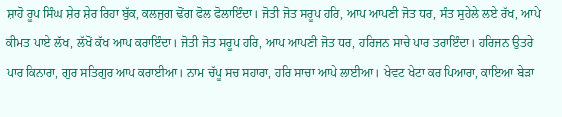ਸ਼ਾਹੋ ਰੂਪ ਸਿੰਘ ਸ਼ੇਰ ਸ਼ੇਰ ਰਿਹਾ ਬੁੱਕ, ਕਲਜੁਗ ਢੋਂਗ ਫੋਲ ਫੋਲਾਇੰਦਾ। ਜੋਤੀ ਜੋਤ ਸਰੂਪ ਹਰਿ, ਆਪ ਆਪਣੀ ਜੋਤ ਧਰ, ਸੰਤ ਸੁਹੇਲੇ ਲਏ ਰੱਖ, ਆਪੇ ਕੀਮਤ ਪਾਏ ਲੱਖ, ਲੱਖੋਂ ਕੱਖ ਆਪ ਕਰਾਇੰਦਾ। ਜੋਤੀ ਜੋਤ ਸਰੂਪ ਹਰਿ, ਆਪ ਆਪਣੀ ਜੋਤ ਧਰ, ਹਰਿਜਨ ਸਾਚੇ ਪਾਰ ਤਰਾਇੰਦਾ। ਹਰਿਜਨ ਉਤਰੇ ਪਾਰ ਕਿਨਾਰਾ, ਗੁਰ ਸਤਿਗੁਰ ਆਪ ਕਰਾਈਆ। ਨਾਮ ਚੱਪੂ ਸਚ ਸਹਾਰਾ, ਹਰਿ ਸਾਚਾ ਆਪੇ ਲਾਈਆ। ਖੇਵਟ ਖੇਟਾ ਕਰ ਪਿਆਰਾ, ਕਾਇਆ ਬੇੜਾ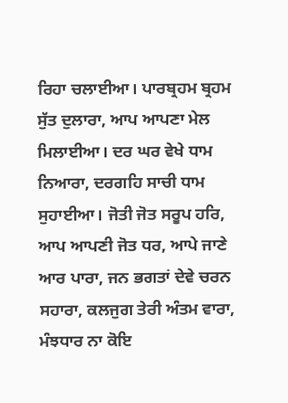ਰਿਹਾ ਚਲਾਈਆ। ਪਾਰਬ੍ਰਹਮ ਬ੍ਰਹਮ ਸੁੱਤ ਦੁਲਾਰਾ, ਆਪ ਆਪਣਾ ਮੇਲ ਮਿਲਾਈਆ। ਦਰ ਘਰ ਵੇਖੇ ਧਾਮ ਨਿਆਰਾ, ਦਰਗਹਿ ਸਾਚੀ ਧਾਮ ਸੁਹਾਈਆ। ਜੋਤੀ ਜੋਤ ਸਰੂਪ ਹਰਿ, ਆਪ ਆਪਣੀ ਜੋਤ ਧਰ, ਆਪੇ ਜਾਣੇ ਆਰ ਪਾਰਾ, ਜਨ ਭਗਤਾਂ ਦੇਵੇ ਚਰਨ ਸਹਾਰਾ, ਕਲਜੁਗ ਤੇਰੀ ਅੰਤਮ ਵਾਰਾ, ਮੰਝਧਾਰ ਨਾ ਕੋਇ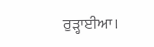ਰੁੜ੍ਹਾਈਆ।